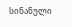სინანული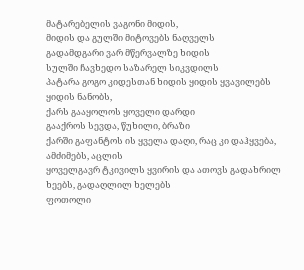მატარებელის ვაგონი მიდის,
მიდის და გულში მიტოვებს ნაღველს
გადამდგარი ვარ მწერვალზე ხიდის
სულში ჩავხედო საზარელ სიკვდილს
პატარა გოგო კიდესთან ხიდის ყიდის ყვავილებს ყიდის ნანობს,
ქარს გააყოლოს ყოველი დარდი
გააქროს სევდა, წუხილი, ბრაზი
ქარში გაფანტოს ის ყველა დაღი, რაც კი დაჰყვება, ამძიმებს, აცლის
ყოველგავრ ტკივილს ყვირის და ათოვს გადახრილ ხეებს, გადაღლილ ხელებს
ფოთოლი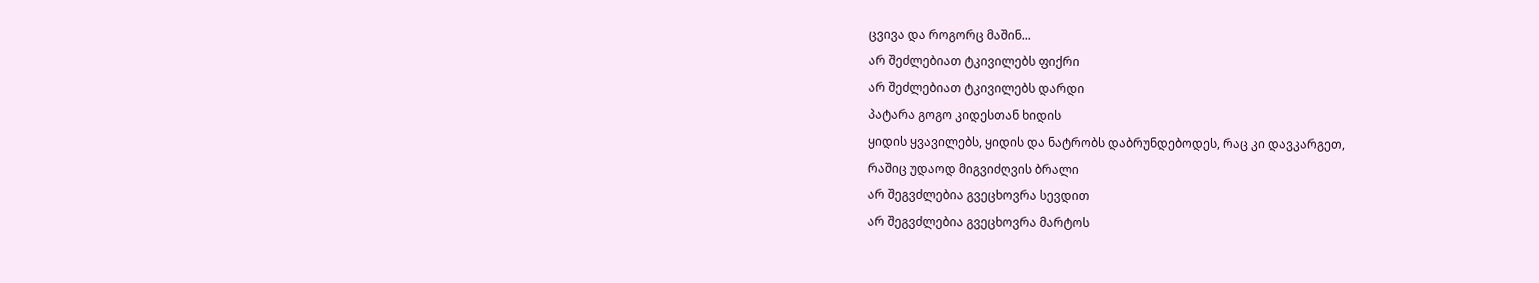ცვივა და როგორც მაშინ...
არ შეძლებიათ ტკივილებს ფიქრი
არ შეძლებიათ ტკივილებს დარდი
პატარა გოგო კიდესთან ხიდის
ყიდის ყვავილებს, ყიდის და ნატრობს დაბრუნდებოდეს, რაც კი დავკარგეთ,
რაშიც უდაოდ მიგვიძღვის ბრალი
არ შეგვძლებია გვეცხოვრა სევდით
არ შეგვძლებია გვეცხოვრა მარტოს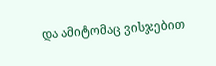და ამიტომაც ვისჯებით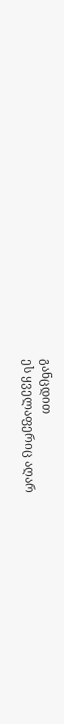განცდით
ეს ყველაფერიც აღარ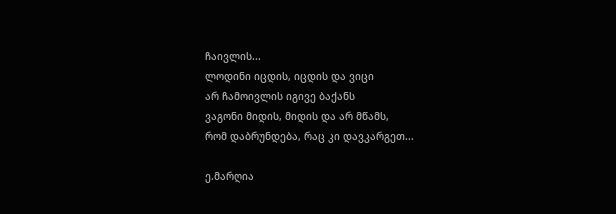ჩაივლის...
ლოდინი იცდის, იცდის და ვიცი
არ ჩამოივლის იგივე ბაქანს
ვაგონი მიდის, მიდის და არ მწამს,
რომ დაბრუნდება, რაც კი დავკარგეთ...

ე.მარღია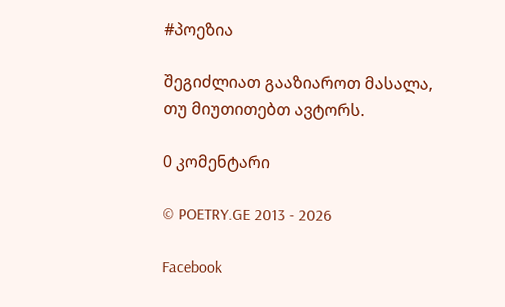#პოეზია

შეგიძლიათ გააზიაროთ მასალა, თუ მიუთითებთ ავტორს.

0 კომენტარი

© POETRY.GE 2013 - 2026

Facebook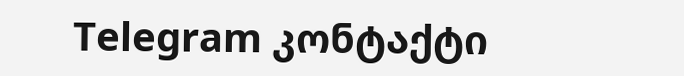Telegram კონტაქტი